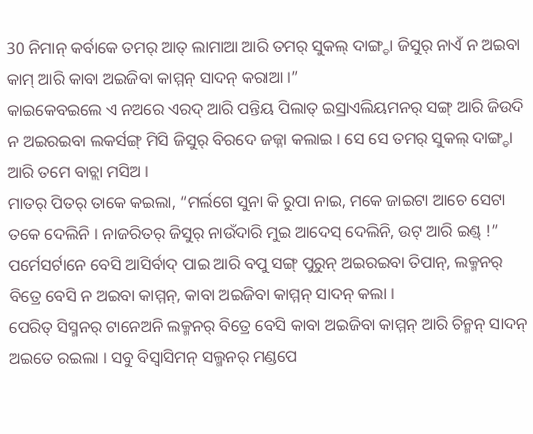30 ନିମାନ୍ କର୍ବାକେ ତମର୍ ଆତ୍ ଲାମାଆ ଆରି ତମର୍ ସୁକଲ୍ ଦାଙ୍ଗ୍ଡା ଜିସୁର୍ ନାଏଁ ନ ଅଇବା କାମ୍ ଆରି କାବା ଅଇଜିବା କାମ୍ମନ୍ ସାଦନ୍ କରାଆ ।”
କାଇକେବଇଲେ ଏ ନଅରେ ଏରଦ୍ ଆରି ପନ୍ତିୟ ପିଲାତ୍ ଇସ୍ରାଏଲିୟମନର୍ ସଙ୍ଗ୍ ଆରି ଜିଉଦି ନ ଅଇରଇବା ଲକର୍ସଙ୍ଗ୍ ମିସି ଜିସୁର୍ ବିରଦେ ଜଜ୍ନା କଲାଇ । ସେ ସେ ତମର୍ ସୁକଲ୍ ଦାଙ୍ଗ୍ଡା ଆରି ତମେ ବାଚ୍ଲା ମସିଅ ।
ମାତର୍ ପିତର୍ ତାକେ କଇଲା, “ମର୍ଲଗେ ସୁନା କି ରୁପା ନାଇ, ମକେ ଜାଇଟା ଆଚେ ସେଟା ତକେ ଦେଲିନି । ନାଜରିତର୍ ଜିସୁର୍ ନାଉଁଦାରି ମୁଇ ଆଦେସ୍ ଦେଲିନି, ଉଟ୍ ଆରି ଇଣ୍ଡ୍ !”
ପର୍ମେସର୍ଟାନେ ବେସି ଆସିର୍ବାଦ୍ ପାଇ ଆରି ବପୁ ସଙ୍ଗ୍ ପୁରୁନ୍ ଅଇରଇବା ତିପାନ୍, ଲକ୍ମନର୍ ବିତ୍ରେ ବେସି ନ ଅଇବା କାମ୍ମନ୍, କାବା ଅଇଜିବା କାମ୍ମନ୍ ସାଦନ୍ କଲା ।
ପେରିତ୍ ସିସ୍ମନର୍ ଟାନେଅନି ଲକ୍ମନର୍ ବିତ୍ରେ ବେସି କାବା ଅଇଜିବା କାମ୍ମନ୍ ଆରି ଚିନ୍ମନ୍ ସାଦନ୍ ଅଇତେ ରଇଲା । ସବୁ ବିସ୍ବାସିମନ୍ ସଲ୍ମନର୍ ମଣ୍ଡପେ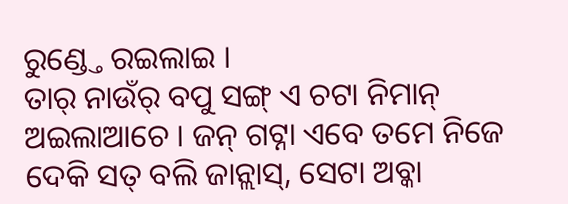ରୁଣ୍ଡ୍ତେ ରଇଲାଇ ।
ତାର୍ ନାଉଁର୍ ବପୁ ସଙ୍ଗ୍ ଏ ଚଟା ନିମାନ୍ ଅଇଲାଆଚେ । ଜନ୍ ଗଟ୍ନା ଏବେ ତମେ ନିଜେ ଦେକି ସତ୍ ବଲି ଜାନ୍ଲାସ୍, ସେଟା ଅବ୍କା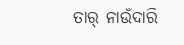ତାର୍ ନାଉଁଦାରି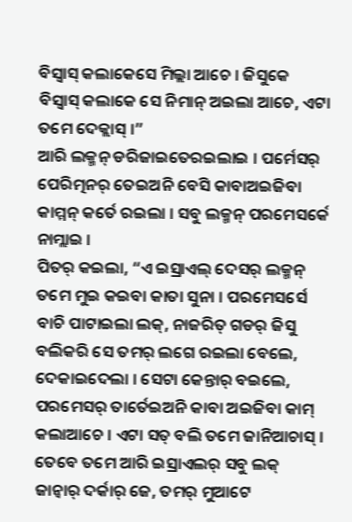ବିସ୍ବାସ୍ କଲାକେସେ ମିଲ୍ଲା ଆଚେ । ଜିସୁକେ ବିସ୍ବାସ୍ କଲାକେ ସେ ନିମାନ୍ ଅଇଲା ଆଚେ, ଏଟା ତମେ ଦେକ୍ଲାସ୍ ।”
ଆରି ଲକ୍ମନ୍ ଡରିଜାଇତେରଇଲାଇ । ପର୍ମେସର୍ ପେରିତ୍ମନର୍ ତେଇଅନି ବେସି କାବାଅଇଜିବା କାମ୍ମନ୍ କର୍ତେ ରଇଲା । ସବୁ ଲକ୍ମନ୍ ପରମେସର୍କେ ନାମ୍ଲାଇ ।
ପିତର୍ କଇଲା, “ଏ ଇସ୍ରାଏଲ୍ ଦେସର୍ ଲକ୍ମନ୍ ତମେ ମୁଇ କଇବା କାତା ସୁନା । ପରମେସର୍ସେ ବାଚି ପାଟାଇଲା ଲକ୍, ନାଜରିତ୍ ଗଡର୍ ଜିସୁ ବଲିକରି ସେ ତମର୍ ଲଗେ ରଇଲା ବେଲେ, ଦେକାଇଦେଲା । ସେଟା କେନ୍ତାର୍ ବଇଲେ, ପରମେସର୍ ତାର୍ତେଇଅନି କାବା ଅଇଜିବା କାମ୍ କଲାଆଚେ । ଏଟା ସତ୍ ବଲି ତମେ ଜାନିଆଚାସ୍ ।
ତେବେ ତମେ ଆରି ଇସ୍ରାଏଲର୍ ସବୁ ଲକ୍ ଜାନ୍ବାର୍ ଦର୍କାର୍ ଜେ, ତମର୍ ମୁଆଟେ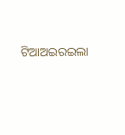ଟିଆଅଇରଇଲା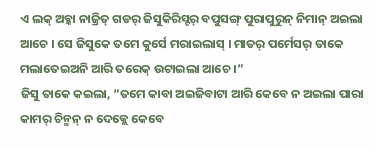ଏ ଲକ୍ ଅବ୍କା ନାଜ୍ରିତ୍ ଗଡର୍ ଜିସୁକିରିସ୍ଟର୍ ବପୁସଙ୍ଗ୍ ପୁରାପୁରୁନ୍ ନିମାନ୍ ଅଇଲା ଆଚେ । ସେ ଜିସୁକେ ତମେ କୁର୍ସେ ମରାଇଲାସ୍ । ମାତର୍ ପର୍ମେସର୍ ତାକେ ମଲାତେଇଅନି ଆରି ତରେକ୍ ଉଟାଇଲା ଆଚେ ।”
ଜିସୁ ତାକେ କଇଲା, “ତମେ କାବା ଅଇଜିବାଟା ଆରି କେବେ ନ ଅଇଲା ପାରା କାମର୍ ଚିନ୍ମନ୍ ନ ଦେକ୍ଲେ କେବେ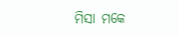ମିସା ମକେ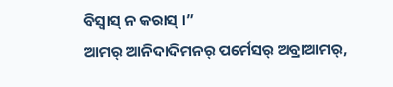ବିସ୍ବାସ୍ ନ କରାସ୍ ।”
ଆମର୍ ଆନିଦାଦିମନର୍ ପର୍ମେସର୍ ଅବ୍ରାଆମର୍,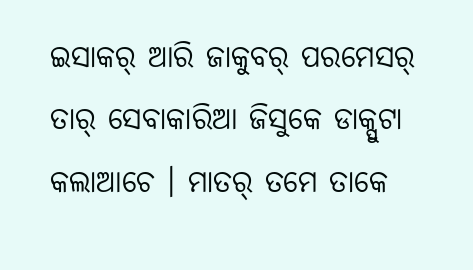ଇସାକର୍ ଆରି ଜାକୁବର୍ ପରମେସର୍ ତାର୍ ସେବାକାରିଆ ଜିସୁକେ ଡାକ୍ପୁଟା କଲାଆଚେ । ମାତର୍ ତମେ ତାକେ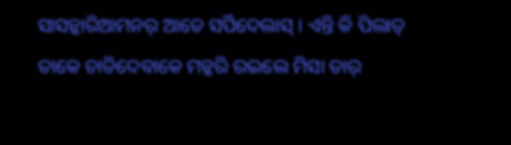ସାସନ୍କାରିଆମନର୍ ଆତେ ସର୍ପିଦେଲାସ୍ । ଏନ୍ତି କି ପିଲାତ୍ ତାକେ ଚାଡିଦେବାକେ ମନ୍କରି ରଇଲେ ମିସା ତାର୍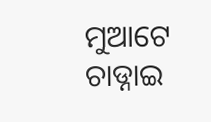ମୁଆଟେ ଚାଡ୍ନାଇ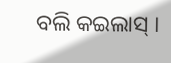ବଲି କଇଲାସ୍ ।